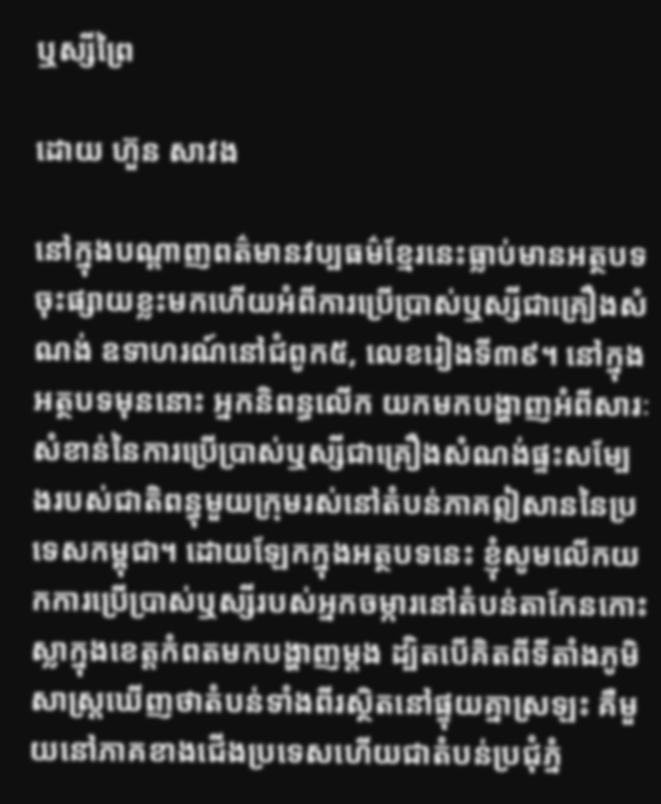ឬស្សីព្រៃ

ដោយ ហ៊ួន សាវង

នៅក្នុងបណ្តាញពត៌មានវប្បធម៌ខ្មែរនេះធ្លាប់មានអត្ថបទចុះផ្សាយខ្លះមកហើយអំពីការប្រើប្រាស់ឬស្សីជាគ្រឿងសំណង់ ឧទាហរណ៍នៅជំពូក៥, លេខរៀងទី៣៩។ នៅក្នុងអត្ថបទមុននោះ អ្នកនិពន្ធលើក យកមកបង្ហាញអំពីសារៈសំខាន់នៃការប្រើប្រាស់ឬស្សីជាគ្រឿងសំណង់ផ្ទះសម្បែងរបស់ជាតិពន្ធុមួយក្រុមរស់នៅតំបន់ភាគឦសាននៃប្រទេសកម្ពុជា។ ដោយឡែកក្នុងអត្ថបទនេះ ខ្ញុំសូមលើកយកការប្រើប្រាស់ឬស្សីរបស់អ្នកចម្ការនៅតំបន់តាកែនកោះស្លាក្នុងខេត្តកំពតមកបង្ហាញម្តង ដ្បិតបើគិតពីទីតាំងភូមិសាស្ត្រឃើញថាតំបន់ទាំងពីរស្ថិតនៅផ្ទុយគ្នាស្រឡះ គឺមួយនៅភាគខាងជើងប្រទេសហើយជាតំបន់ប្រជុំភ្នំ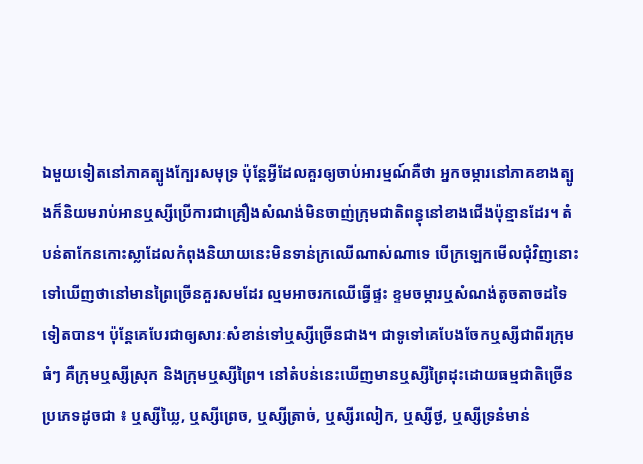ឯមួយទៀតនៅភាគត្បូងក្បែរសមុទ្រ ប៉ុន្តែអ្វីដែលគួរឲ្យចាប់អារម្មណ៍គឺថា អ្នកចម្ការនៅភាគខាងត្បូងក៏និយមរាប់អានឬស្សីប្រើការជាគ្រឿងសំណង់មិនចាញ់ក្រុមជាតិពន្ធុនៅខាងជើងប៉ុន្មានដែរ។ តំបន់តាកែនកោះស្លាដែលកំពុងនិយាយនេះមិនទាន់ក្រឈើណាស់ណាទេ បើក្រឡេកមើលជុំវិញនោះទៅឃើញថានៅមានព្រៃច្រើនគួរសមដែរ ល្មមអាចរកឈើធ្វើផ្ទះ ខ្ទមចម្ការឬសំណង់តូចតាចដទៃទៀតបាន។ ប៉ុន្តែគេបែរជាឲ្យសារៈសំខាន់ទៅឬស្សីច្រើនជាង។ ជាទូទៅគេបែងចែកឬស្សីជាពីរក្រុមធំៗ គឺក្រុមឬស្សីស្រុក និងក្រុមឬស្សីព្រៃ។ នៅតំបន់នេះឃើញមានឬស្សីព្រៃដុះដោយធម្មជាតិច្រើនប្រភេទដូចជា ៖ ឬស្សីឃ្លៃ, ឬស្សីព្រេច, ឬស្សីត្រាច់, ឬស្សីរលៀក, ឬស្សីថ្ង, ឬស្សីទ្រនំមាន់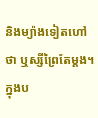និងម្យ៉ាងទៀតហៅថា ឬស្សីព្រៃតែម្តង។ ក្នុងប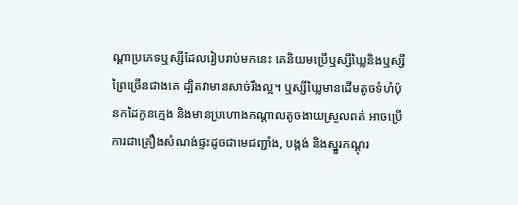ណ្តាប្រភេទឬស្សីដែលរៀបរាប់មកនេះ គេនិយមប្រើឬស្សីឃ្លៃនិងឬស្សីព្រៃច្រើនជាងគេ ដ្បិតវាមានសាច់រឹងល្អ។ ឬស្សីឃ្លៃមានដើមតូចទំហំប៉ុនកដៃកូនក្មេង និងមានប្រហោងកណ្តាលតូចងាយស្រួលពត់ អាចប្រើការជាគ្រឿងសំណង់ផ្ទះដូចជាមេជញ្ជាំង, បង្កង់ និងស្នួរកណ្តុរ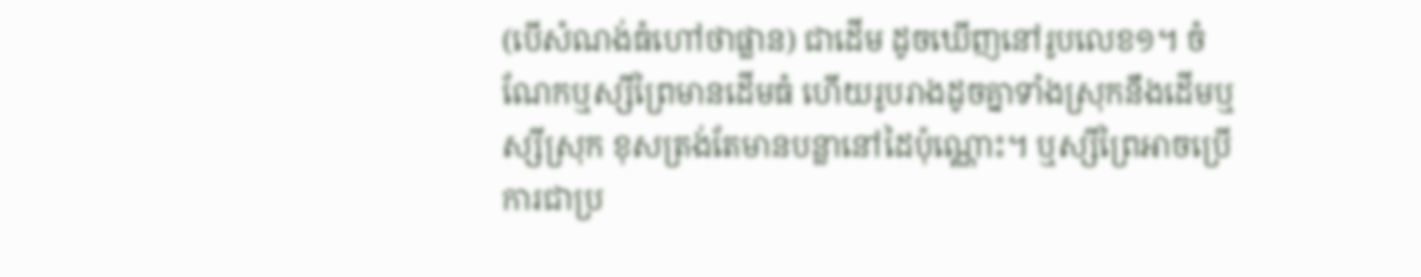(បើសំណង់ធំហៅថាផ្លាន) ជាដើម ដូចឃើញនៅរូបលេខ១។ ចំណែកឬស្សីព្រៃមានដើមធំ ហើយរូបរាងដូចគ្នាទាំងស្រុកនឹងដើមឬស្សីស្រុក ខុសត្រង់តែមានបន្លានៅដៃប៉ុណ្ណោះ។ ឬស្សីព្រៃអាចប្រើការជាប្រ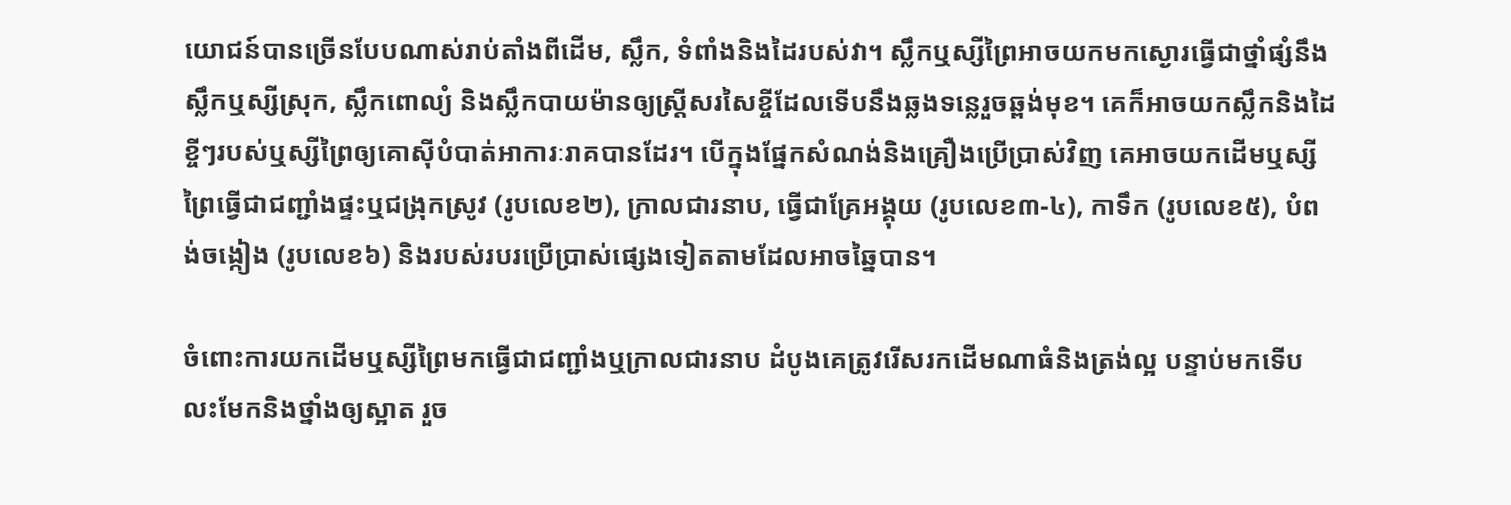យោជន៍បានច្រើនបែបណាស់រាប់តាំងពីដើម, ស្លឹក, ទំពាំងនិងដៃរបស់វា។ ស្លឹកឬស្សីព្រៃអាចយកមកស្ងោរធ្វើជាថ្នាំផ្សំនឹងស្លឹកឬស្សីស្រុក, ស្លឹកពោល្យំ និងស្លឹកបាយម៉ានឲ្យស្ត្រីសរសៃខ្ចីដែលទើបនឹងឆ្លងទន្លេរួចឆ្ពង់មុខ។ គេក៏អាចយកស្លឹកនិងដៃខ្ចីៗរបស់ឬស្សីព្រៃឲ្យគោស៊ីបំបាត់អាការៈរាគបានដែរ។ បើក្នុងផ្នែកសំណង់និងគ្រឿងប្រើប្រាស់វិញ គេអាចយកដើមឬស្សីព្រៃធ្វើជាជញ្ជាំងផ្ទះឬជង្រុកស្រូវ (រូបលេខ២), ក្រាលជារនាប, ធ្វើជាគ្រែអង្គុយ (រូបលេខ៣-៤), កាទឹក (រូបលេខ៥), បំពង់ចង្កៀង (រូបលេខ៦) និងរបស់របរប្រើប្រាស់ផ្សេងទៀតតាមដែលអាចឆ្នៃបាន។

ចំពោះការយកដើមឬស្សីព្រៃមកធ្វើជាជញ្ជាំងឬក្រាលជារនាប ដំបូងគេត្រូវរើសរកដើមណាធំនិងត្រង់ល្អ បន្ទាប់មកទើបលះមែកនិងថ្នាំងឲ្យស្អាត រួច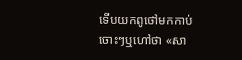ទើបយកពូថៅមកកាប់ចោះៗឬហៅថា «សា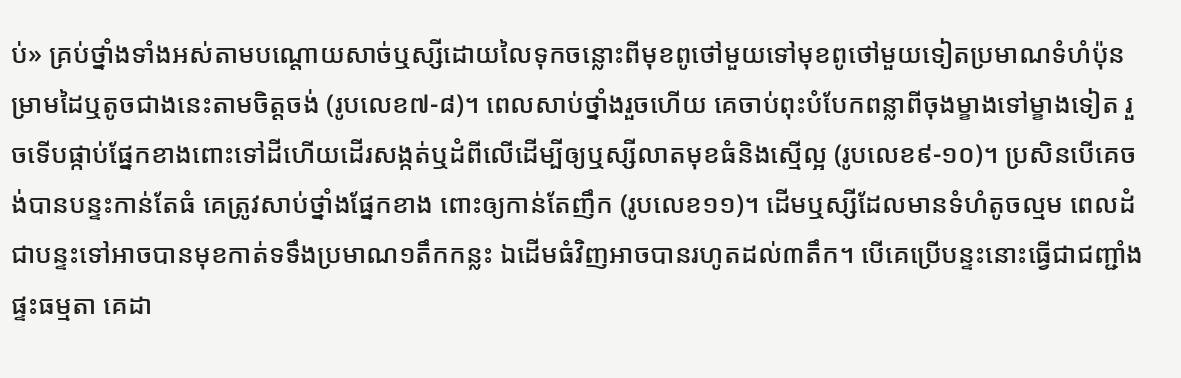ប់» គ្រប់ថ្នាំងទាំងអស់តាមបណ្តោយសាច់ឬស្សីដោយលៃទុកចន្លោះពីមុខពូថៅមួយទៅមុខពូថៅមួយទៀតប្រមាណទំហំប៉ុនម្រាមដៃឬតូចជាងនេះតាមចិត្តចង់ (រូបលេខ៧-៨)។ ពេលសាប់ថ្នាំងរួចហើយ គេចាប់ពុះបំបែកពន្លាពីចុងម្ខាងទៅម្ខាងទៀត រួចទើបផ្កាប់ផ្នែកខាងពោះទៅដីហើយដើរសង្កត់ឬដំពីលើដើម្បីឲ្យឬស្សីលាតមុខធំនិងស្មើល្អ (រូបលេខ៩-១០)។ ប្រសិនបើគេចង់បានបន្ទះកាន់តែធំ គេត្រូវសាប់ថ្នាំងផ្នែកខាង ពោះឲ្យកាន់តែញឹក (រូបលេខ១១)។ ដើមឬស្សីដែលមានទំហំតូចល្មម ពេលដំជាបន្ទះទៅអាចបានមុខកាត់ទទឹងប្រមាណ១តឹកកន្លះ ឯដើមធំវិញអាចបានរហូតដល់៣តឹក។ បើគេប្រើបន្ទះនោះធ្វើជាជញ្ជាំងផ្ទះធម្មតា គេដា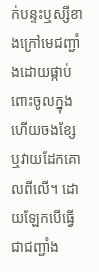ក់បន្ទះឬស្សីខាងក្រៅមេជញ្ជាំងដោយផ្កាប់ពោះចូលក្នុងហើយចងខ្សែឬវាយដែកគោលពីលើ។ ដោយឡែកបើធ្វើជាជញ្ជាំង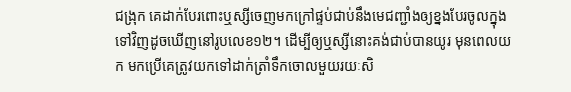ជង្រុក គេដាក់បែរពោះឬស្សីចេញមកក្រៅផ្ទប់ជាប់នឹងមេជញ្ជាំងឲ្យខ្នងបែរចូលក្នុងទៅវិញដូចឃើញនៅរូបលេខ១២។ ដើម្បីឲ្យឬស្សីនោះគង់ជាប់បានយូរ មុនពេលយក មកប្រើគេត្រូវយកទៅដាក់ត្រាំទឹកចោលមួយរយៈសិ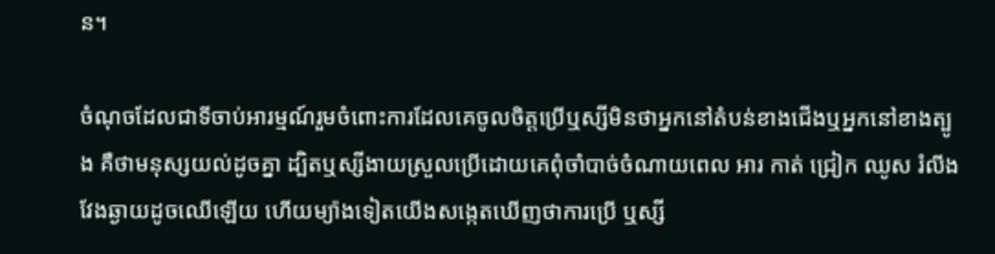ន។

ចំណុចដែលជាទីចាប់អារម្មណ៍រួមចំពោះការដែលគេចូលចិត្តប្រើឬស្សីមិនថាអ្នកនៅតំបន់ខាងជើងឬអ្នកនៅខាងត្បូង គឺថាមនុស្សយល់ដូចគ្នា ដ្បិតឬស្សីងាយស្រួលប្រើដោយគេពុំចាំបាច់ចំណាយពេល អារ កាត់ ជ្រៀក ឈូស រំលីងវែងឆ្ងាយដូចឈើឡើយ ហើយម្យ៉ាងទៀតយើងសង្កេតឃើញថាការប្រើ ឬស្សី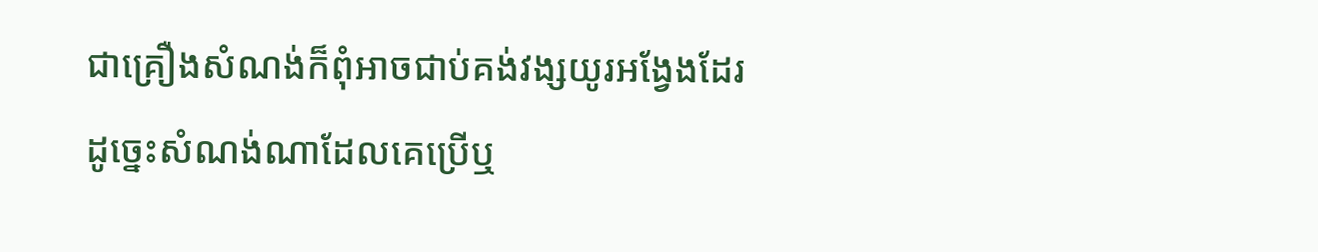ជាគ្រឿងសំណង់ក៏ពុំអាចជាប់គង់វង្សយូរអង្វែងដែរ ដូច្នេះសំណង់ណាដែលគេប្រើឬ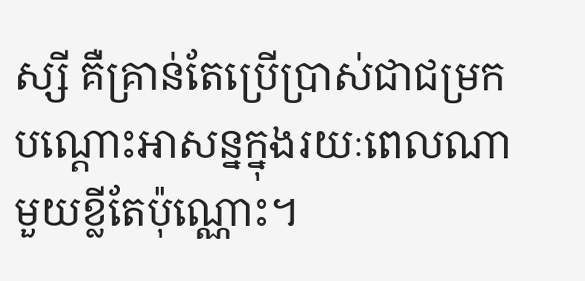ស្សី គឺគ្រាន់តែប្រើប្រាស់ជាជម្រកបណ្តោះអាសន្នក្នុងរយៈពេលណាមួយខ្លីតែប៉ុណ្ណោះ។